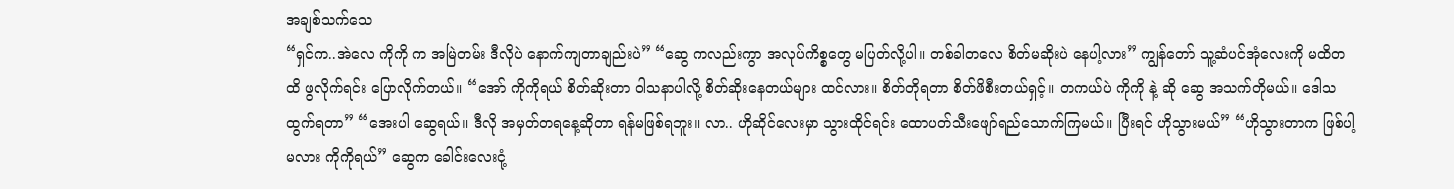အချစ်သက်သေ
“ရှင်က..အဲလေ ကိုကို က အမြဲတမ်း ဒီလိုပဲ နောက်ကျတာချည်းပဲ” “ဆွေ ကလည်းကွာ အလုပ်ကိစ္စတွေ မပြတ်လို့ပါ။ တစ်ခါတလေ စိတ်မဆိုးပဲ နေပါ့လား” ကျွန်တော် သူ့ဆံပင်အုံလေးကို မထိတထိ ဖွလိုက်ရင်း ပြောလိုက်တယ်။ “အော် ကိုကိုရယ် စိတ်ဆိုးတာ ဝါသနာပါလို့ စိတ်ဆိုးနေတယ်များ ထင်လား။ စိတ်တိုရတာ စိတ်ဖိစီးတယ်ရှင့်။ တကယ်ပဲ ကိုကို နဲ့ ဆို ဆွေ အသက်တိုမယ်။ ဒေါသထွက်ရတာ” “အေးပါ ဆွေရယ်။ ဒီလို အမှတ်တရနေ့ဆိုတာ ရန်မဖြစ်ရဘူး။ လာ.. ဟိုဆိုင်လေးမှာ သွားထိုင်ရင်း ထောပတ်သီးဖျော်ရည်သောက်ကြမယ်။ ပြီးရင် ဟိုသွားမယ်” “ဟိုသွားတာက ဖြစ်ပါ့မလား ကိုကိုရယ်” ဆွေက ခေါင်းလေးငုံ့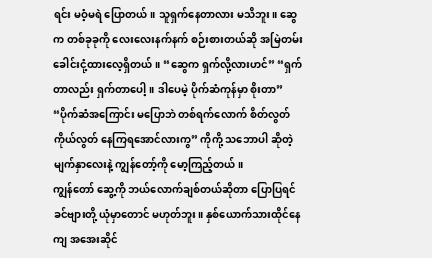ရင်း မဝံ့မရဲ ပြောတယ်။ သူရှက်နေတာလား မသိဘူး။ ဆွေ က တစ်ခုခုကို လေးလေးနက်နက် စဉ်းစားတယ်ဆို အမြဲတမ်း ခေါင်းငုံ့ထားလေ့ရှိတယ်။ “ဆွေက ရှက်လို့လားဟင်” “ရှက်တာလည်း ရှက်တာပေါ့။ ဒါပေမဲ့ ပိုက်ဆံကုန်မှာ စိုးတာ” “ပိုက်ဆံအကြောင်း မပြောဘဲ တစ်ရက်လောက် စိတ်လွတ်ကိုယ်လွတ် နေကြရအောင်လားကွ” ကိုကို့ သဘောပါ ဆိုတဲ့ မျက်နှာလေးနဲ့ ကျွန်တော့်ကို မော့ကြည့်တယ်။
ကျွန်တော် ဆွေ့ကို ဘယ်လောက်ချစ်တယ်ဆိုတာ ပြောပြရင် ခင်ဗျားတို့ ယုံမှာတောင် မဟုတ်ဘူး။ နှစ်ယောက်သားထိုင်နေကျ အအေးဆိုင်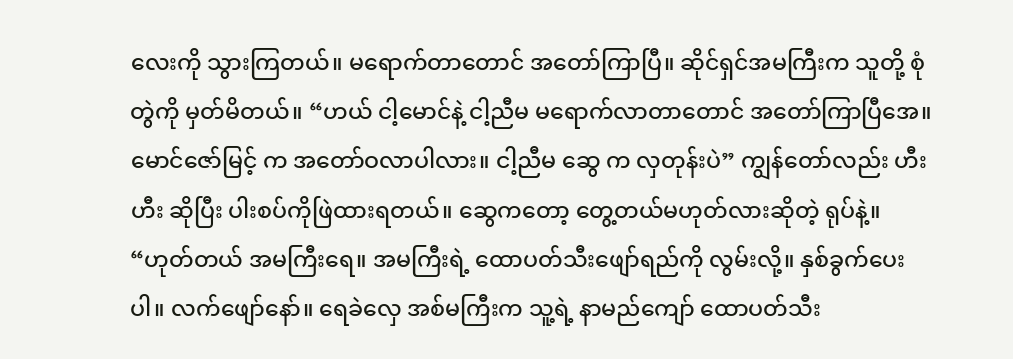လေးကို သွားကြတယ်။ မရောက်တာတောင် အတော်ကြာပြီ။ ဆိုင်ရှင်အမကြီးက သူတို့ စုံတွဲကို မှတ်မိတယ်။ “ဟယ် ငါ့မောင်နဲ့ ငါ့ညီမ မရောက်လာတာတောင် အတော်ကြာပြီအေ။ မောင်ဇော်မြင့် က အတော်ဝလာပါလား။ ငါ့ညီမ ဆွေ က လှတုန်းပဲ” ကျွန်တော်လည်း ဟီးဟီး ဆိုပြီး ပါးစပ်ကိုဖြဲထားရတယ်။ ဆွေကတော့ တွေ့တယ်မဟုတ်လားဆိုတဲ့ ရုပ်နဲ့။ “ဟုတ်တယ် အမကြီးရေ။ အမကြီးရဲ့ ထောပတ်သီးဖျော်ရည်ကို လွမ်းလို့။ နှစ်ခွက်ပေးပါ။ လက်ဖျော်နော်။ ရေခဲလှေ အစ်မကြီးက သူ့ရဲ့ နာမည်ကျော် ထောပတ်သီး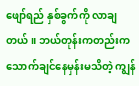ဖျော်ရည် နှစ်ခွက်ကို လာချတယ်။ ဘယ်တုန်းကတည်းက သောက်ချင်နေမှန်းမသိတဲ့ ကျွန်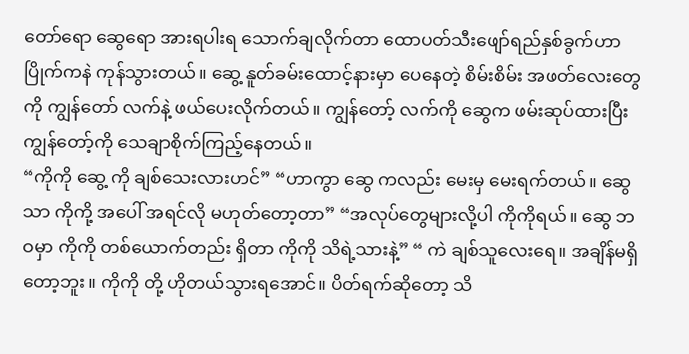တော်ရော ဆွေရော အားရပါးရ သောက်ချလိုက်တာ ထောပတ်သီးဖျော်ရည်နှစ်ခွက်ဟာ ပြိုက်ကနဲ ကုန်သွားတယ်။ ဆွေ့ နူတ်ခမ်းထောင့်နားမှာ ပေနေတဲ့ စိမ်းစိမ်း အဖတ်လေးတွေကို ကျွန်တော် လက်နဲ့ ဖယ်ပေးလိုက်တယ်။ ကျွန်တော့် လက်ကို ဆွေက ဖမ်းဆုပ်ထားပြီး ကျွန်တော့်ကို သေချာစိုက်ကြည့်နေတယ်။
“ကိုကို ဆွေ့ ကို ချစ်သေးလားဟင်” “ဟာကွာ ဆွေ ကလည်း မေးမှ မေးရက်တယ်။ ဆွေ သာ ကိုကို့ အပေါ် အရင်လို မဟုတ်တော့တာ” “အလုပ်တွေများလို့ပါ ကိုကိုရယ်။ ဆွေ ဘဝမှာ ကိုကို တစ်ယောက်တည်း ရှိတာ ကိုကို သိရဲ့သားနဲ့” “ ကဲ ချစ်သူလေးရေ။ အချိန်မရှိတော့ဘူး။ ကိုကို တို့ ဟိုတယ်သွားရအောင်။ ပိတ်ရက်ဆိုတော့ သိ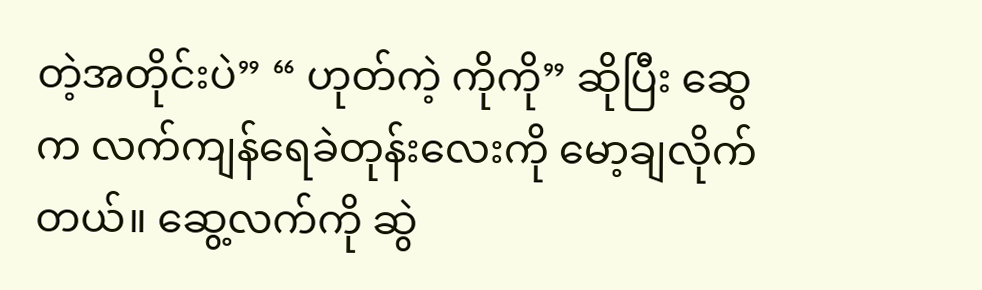တဲ့အတိုင်းပဲ” “ ဟုတ်ကဲ့ ကိုကို” ဆိုပြီး ဆွေက လက်ကျန်ရေခဲတုန်းလေးကို မော့ချလိုက်တယ်။ ဆွေ့လက်ကို ဆွဲ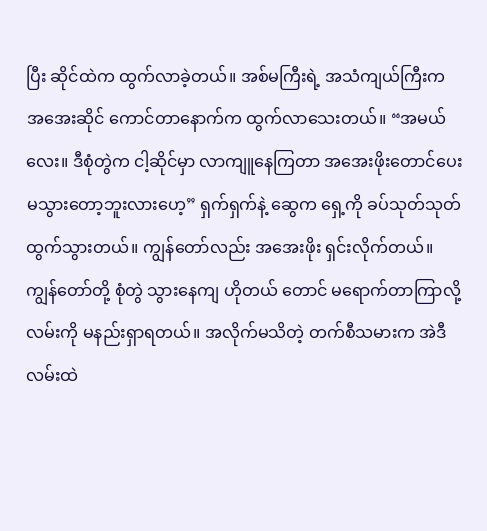ပြီး ဆိုင်ထဲက ထွက်လာခဲ့တယ်။ အစ်မကြီးရဲ့ အသံကျယ်ကြီးက အအေးဆိုင် ကောင်တာနောက်က ထွက်လာသေးတယ်။ “အမယ်လေး။ ဒီစုံတွဲက ငါ့ဆိုင်မှာ လာကျူနေကြတာ အအေးဖိုးတောင်ပေးမသွားတော့ဘူးလားဟေ့” ရှက်ရှက်နဲ့ ဆွေက ရှေ့ကို ခပ်သုတ်သုတ်ထွက်သွားတယ်။ ကျွန်တော်လည်း အအေးဖိုး ရှင်းလိုက်တယ်။ ကျွန်တော်တို့ စုံတွဲ သွားနေကျ ဟိုတယ် တောင် မရောက်တာကြာလို့ လမ်းကို မနည်းရှာရတယ်။ အလိုက်မသိတဲ့ တက်စီသမားက အဲဒီလမ်းထဲ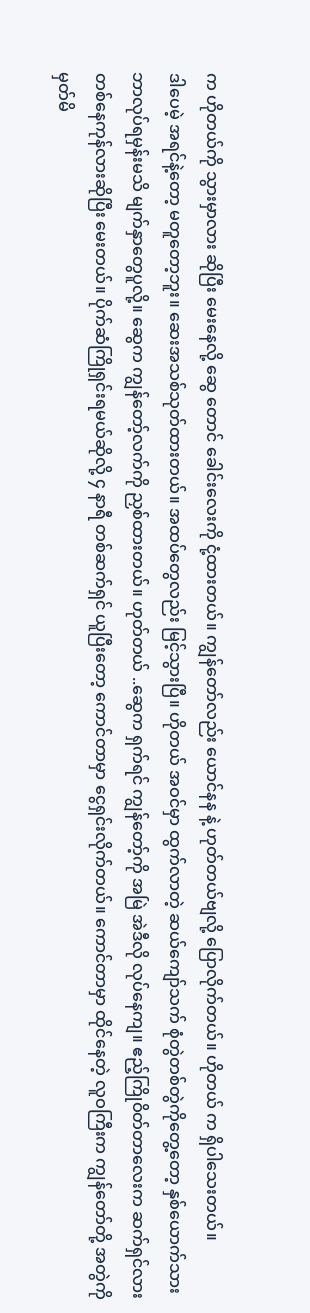က ဟိုတယ်ကို သွားမှာလား ဆိုပြီး မေးနေလို့ ဆွေ တောင် ခေါင်းလေးကို ငုံ့ထားတယ်။ ကျွန်တော်လည်း ယောင်နန နဲ့ ဟုတ်တယ်ဗျလို့ ပြောလိုက်တယ်။ ဟိုတယ် က ရှိပါသေးတယ်။
ဒါပေမဲ့ အရင်နဲ့တော့ မတူတော့ဘူး။ ဆေးအသစ်သုတ်ထားတယ်။ အထပ်တွေလည်း မြင့်သွားပြီ။ ဟိုတယ် အဝင်မှာ ထွက်လာတဲ့ ဆယ်ကျော်သက် စုံတွဲတစ်တွဲကိုတွေ့တော့ နှစ်ယောက်သား ဘာလုပ်ရမှန်းမသိ မျက်နှာတွေပူလို့။ ဆွေက ကျွန်တော့်လက်ကို ညှစ်ထားတယ်။ ဟုတ်တယ် ..ဆွေက ရှက်ရင် ကျွန်တော့်ကို အမြဲ အဲဒီလို လုပ်နေကျ။ ဧည့်ကြိုဝိတ်တာလေးက ဆက်ရှင်လား တစ်နေကုန်လားဆိုပြီး မေးတယ်။ ပိုက်ဆံကြိုရှင်းရမယ်ဆိုလို့ ၄ နာရီ တစ်ဆက်ရှင် ယူပြီးတော့ ကောင်တာမှာ ငွေရှင်းလိုက်တယ်။ ကောင်တာမှာ ထိုင်နေတဲ့ လူဝကြီးက ကျွန်တော်တို့ အတွဲကို မှတ်မိ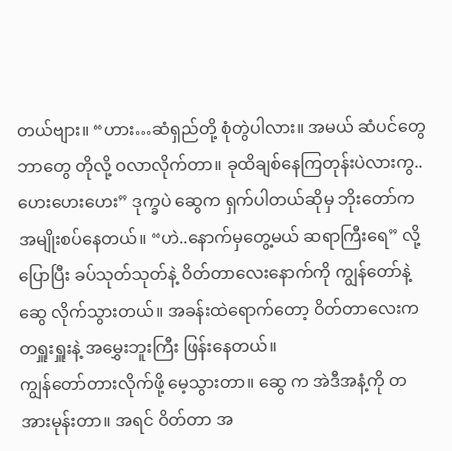တယ်ဗျား။ “ဟား…ဆံရှည်တို့ စုံတွဲပါလား။ အမယ် ဆံပင်တွေဘာတွေ တိုလို့ ဝလာလိုက်တာ။ ခုထိချစ်နေကြတုန်းပဲလားကွ..ဟေးဟေးဟေး” ဒုက္ခပဲ ဆွေက ရှက်ပါတယ်ဆိုမှ ဘိုးတော်က အမျိုးစပ်နေတယ်။ “ဟဲ..နောက်မှတွေ့မယ် ဆရာကြီးရေ” လို့ ပြောပြီး ခပ်သုတ်သုတ်နဲ့ ဝိတ်တာလေးနောက်ကို ကျွန်တော်နဲ့ ဆွေ လိုက်သွားတယ်။ အခန်းထဲရောက်တော့ ဝိတ်တာလေးက တရှူးရှူးနဲ့ အမွှေးဘူးကြီး ဖြန်းနေတယ်။
ကျွန်တော်တားလိုက်ဖို့ မေ့သွားတာ။ ဆွေ က အဲဒီအနံ့ကို တအားမုန်းတာ။ အရင် ဝိတ်တာ အ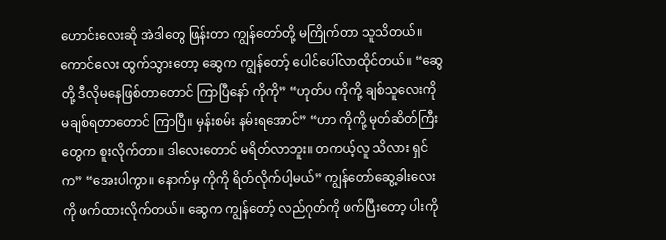ဟောင်းလေးဆို အဲဒါတွေ ဖြန်းတာ ကျွန်တော်တို့ မကြိုက်တာ သူသိတယ်။ ကောင်လေး ထွက်သွားတော့ ဆွေက ကျွန်တော့် ပေါင်ပေါ်လာထိုင်တယ်။ “ဆွေ တို့ ဒီလိုမနေဖြစ်တာတောင် ကြာပြီနော် ကိုကို” “ဟုတ်ပ ကိုကို့ ချစ်သူလေးကို မချစ်ရတာတောင် ကြာပြီ။ မှန်းစမ်း နမ်းရအောင်” “ဟာ ကိုကို့ မုတ်ဆိတ်ကြီးတွေက စူးလိုက်တာ။ ဒါလေးတောင် မရိတ်လာဘူး။ တကယ့်လူ သိလား ရှင်က” “အေးပါကွာ။ နောက်မှ ကိုကို ရိတ်လိုက်ပါ့မယ်” ကျွန်တော်ဆွေ့ခါးလေးကို ဖက်ထားလိုက်တယ်။ ဆွေက ကျွန်တော့် လည်ဂုတ်ကို ဖက်ပြီးတော့ ပါးကို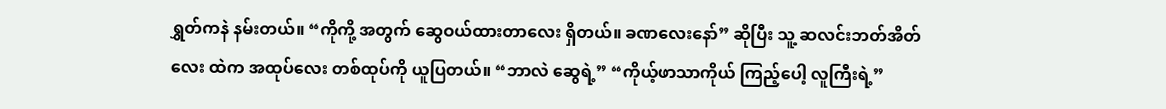ရွှတ်ကနဲ နမ်းတယ်။ “ကိုကို့ အတွက် ဆွေဝယ်ထားတာလေး ရှိတယ်။ ခဏလေးနော်” ဆိုပြီး သူ့ ဆလင်းဘတ်အိတ်လေး ထဲက အထုပ်လေး တစ်ထုပ်ကို ယူပြတယ်။ “ဘာလဲ ဆွေရဲ့” “ကိုယ့်ဖာသာကိုယ် ကြည့်ပေါ့ လူကြီးရဲ့”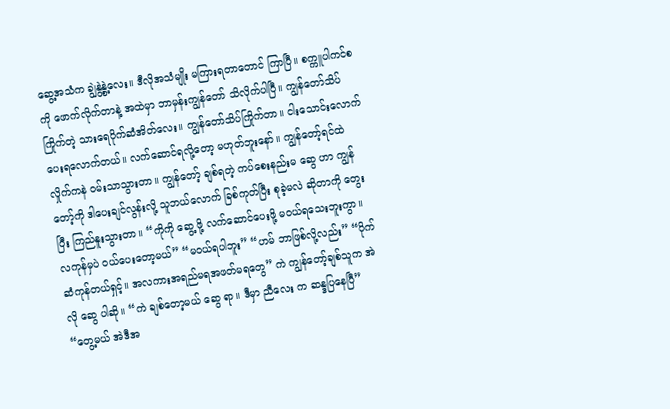ဆွေ့အသံက ချွဲနွဲ့နွဲ့လေး။ ဒီလိုအသံမျိုး မကြားရတာတောင် ကြာပြီ။ စက္ကူပါကင်စ ကို ဖောက်လိုက်တာနဲ့ အထဲမှာ ဘာမှန်းကျွန်တော် သိလိုက်ပါပြီ။ ကျွန်တော်သိပ်ကြိုက်တဲ့ သားရေပိုက်ဆံအိတ်လေး။ ကျွန်တော်သိပ်ကြိုက်တာ။ ငါးသောင်းလောက် ပေးရလောက်တယ်။ လက်ဆောင်ရလို့တော့ မဟုတ်ဘူးနော်။ ကျွန်တော့်ရင်ထဲ လှိုက်ကနဲ ဝမ်းသာသွားတာ။ ကျွန်တော့် ချစ်ရတဲ့ ကပ်စေးနည်းမ ဆွေ ဟာ ကျွန်တော့်ကို ဒါပေးချင်လွန်းလို့ သူဘယ်လောက် ခြစ်ကုတ်ပြီး စုခဲ့မလဲ ဆိုတာကို တွေးပြီး ကြည်နူးသွားတာ။ “ကိုကို ဆွေ့ ဖို့ လက်ဆောင်ပေးဖို့ မဝယ်ရသေးဘူးကွာ။ လကုန်မှပဲ ဝယ်ပေးတော့မယ်” “မဝယ်ရပါဘူး” “ဟမ် ဘာဖြစ်လို့လည်း” “ပိုက်ဆံကုန်တယ်ရှင့်။ အလကားအရည်မရအဖတ်မရတွေ” ကဲ ကျွန်တော့်ချစ်သူက အဲလို ဆွေ ပါဆို။ “ကဲ ချစ်တော့မယ် ဆွေ ရာ။ ဒီမှာ ညီလေး က ဆန္ဒပြနေပြီ” “တွေ့မယ် အဲဒီအ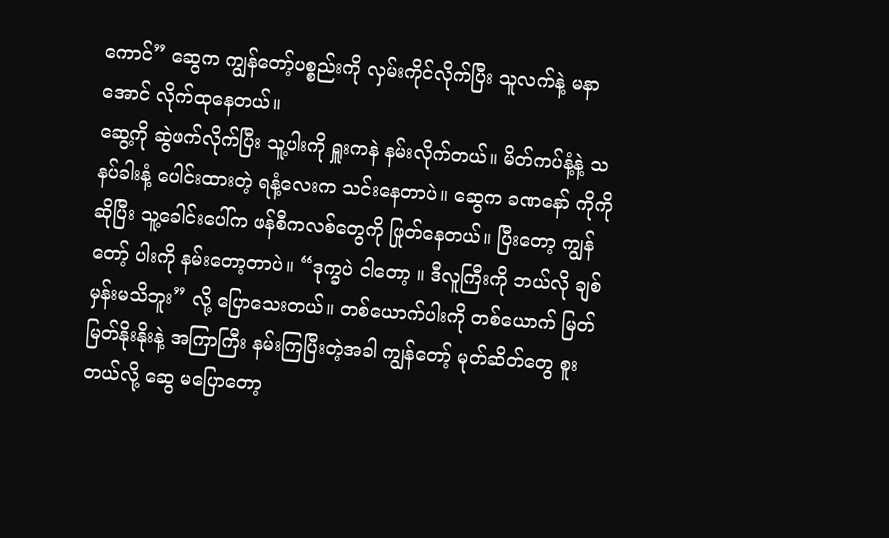ကောင်” ဆွေက ကျွန်တော့်ပစ္စည်းကို လှမ်းကိုင်လိုက်ပြီး သူလက်နဲ့ မနာအောင် လိုက်ထုနေတယ်။
ဆွေ့ကို ဆွဲဖက်လိုက်ပြီး သူ့ပါးကို ရှူးကနဲ နမ်းလိုက်တယ်။ မိတ်ကပ်နံ့နဲ့ သနပ်ခါးနံ့ ပေါင်းထားတဲ့ ရနံ့လေးက သင်းနေတာပဲ။ ဆွေက ခဏနော် ကိုကို ဆိုပြီး သူ့ခေါင်းပေါ်က ဖန်စီကလစ်တွေကို ဖြုတ်နေတယ်။ ပြီးတော့ ကျွန်တော့် ပါးကို နမ်းတော့တာပဲ။ “ဒုက္ခပဲ ငါတော့ ။ ဒီလူကြီးကို ဘယ်လို ချစ်မှန်းမသိဘူး” လို့ ပြောသေးတယ်။ တစ်ယောက်ပါးကို တစ်ယောက် မြတ်မြတ်နိုးနိုးနဲ့ အကြာကြီး နမ်းကြပြီးတဲ့အခါ ကျွန်တော့် မုတ်ဆိတ်တွေ စူးတယ်လို့ ဆွေ မပြောတော့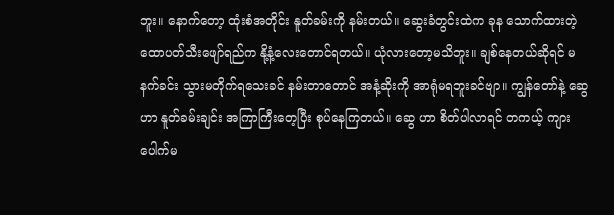ဘူး။ နောက်တော့ ထုံးစံအတိုင်း နူတ်ခမ်းကို နမ်းတယ်။ ဆွေးခံတွင်းထဲက ခုန သောက်ထားတဲ့ ထောပတ်သီးဖျော်ရည်က နို့နံ့လေးတောင်ရတယ်။ ယုံလားတော့မသိဘူး။ ချစ်နေတယ်ဆိုရင် မနက်ခင်း သွားမတိုက်ရသေးခင် နမ်းတာတောင် အနံ့ဆိုးကို အာရုံမရဘူးခင်ဗျာ။ ကျွန်တော်နဲ့ ဆွေဟာ နူတ်ခမ်းချင်း အကြာကြီးတေ့ပြီး စုပ်နေကြတယ်။ ဆွေ ဟာ စိတ်ပါလာရင် တကယ့် ကျားပေါက်မ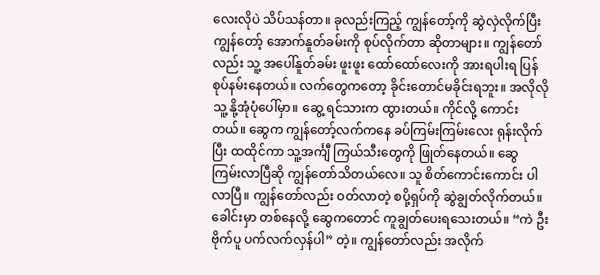လေးလိုပဲ သိပ်သန်တာ။ ခုလည်းကြည့် ကျွန်တော့်ကို ဆွဲလှဲလိုက်ပြီး ကျွန်တော့် အောက်နူတ်ခမ်းကို စုပ်လိုက်တာ ဆိုတာများ။ ကျွန်တော်လည်း သူ့ အပေါ်နူတ်ခမ်း ဖူးဖူး ထော်ထော်လေးကို အားရပါးရ ပြန်စုပ်နမ်းနေတယ်။ လက်တွေကတော့ ခိုင်းတောင်မခိုင်းရဘူး။ အလိုလို သူ့ နို့အုံပုံပေါ်မှာ။ ဆွေ့ ရင်သားက ထွားတယ်။ ကိုင်လို့ ကောင်းတယ်။ ဆွေက ကျွန်တော့်လက်ကနေ ခပ်ကြမ်းကြမ်းလေး ရုန်းလိုက်ပြီး ထထိုင်ကာ သူ့အင်္ကျီ ကြယ်သီးတွေကို ဖြုတ်နေတယ်။ ဆွေ ကြမ်းလာပြီဆို ကျွန်တော်သိတယ်လေ။ သူ စိတ်ကောင်းကောင်း ပါလာပြီ။ ကျွန်တော်လည်း ဝတ်လာတဲ့ စပို့ရှပ်ကို ဆွဲချွတ်လိုက်တယ်။ ခေါင်းမှာ တစ်နေလို့ ဆွေကတောင် ကူချွတ်ပေးရသေးတယ်။ “ကဲ ဦးဗိုက်ပူ ပက်လက်လှန်ပါ” တဲ့။ ကျွန်တော်လည်း အလိုက်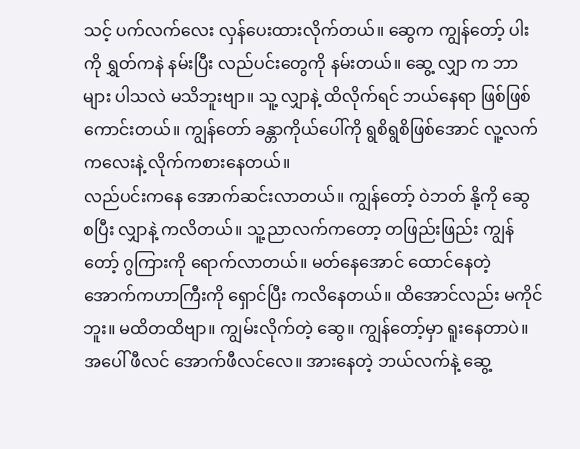သင့် ပက်လက်လေး လှန်ပေးထားလိုက်တယ်။ ဆွေက ကျွန်တော့် ပါးကို ရွှတ်ကနဲ နမ်းပြီး လည်ပင်းတွေကို နမ်းတယ်။ ဆွေ့ လျှာ က ဘာများ ပါသလဲ မသိဘူးဗျာ။ သူ့ လျှာနဲ့ ထိလိုက်ရင် ဘယ်နေရာ ဖြစ်ဖြစ်ကောင်းတယ်။ ကျွန်တော် ခန္တာကိုယ်ပေါ်ကို ရွစိရွစိဖြစ်အောင် လူ့လက်ကလေးနဲ့ လိုက်ကစားနေတယ်။
လည်ပင်းကနေ အောက်ဆင်းလာတယ်။ ကျွန်တော့် ဝဲဘတ် နို့ကို ဆွေ စပြီး လျှာနဲ့ ကလိတယ်။ သူ့ညာလက်ကတော့ တဖြည်းဖြည်း ကျွန်တော့် ဂွကြားကို ရောက်လာတယ်။ မတ်နေအောင် ထောင်နေတဲ့ အောက်ကဟာကြီးကို ရှောင်ပြီး ကလိနေတယ်။ ထိအောင်လည်း မကိုင်ဘူး။ မထိတထိဗျာ။ ကျွမ်းလိုက်တဲ့ ဆွေ။ ကျွန်တော့်မှာ ရူးနေတာပဲ။ အပေါ် ဖီလင် အောက်ဖီလင်လေ။ အားနေတဲ့ ဘယ်လက်နဲ့ ဆွေ့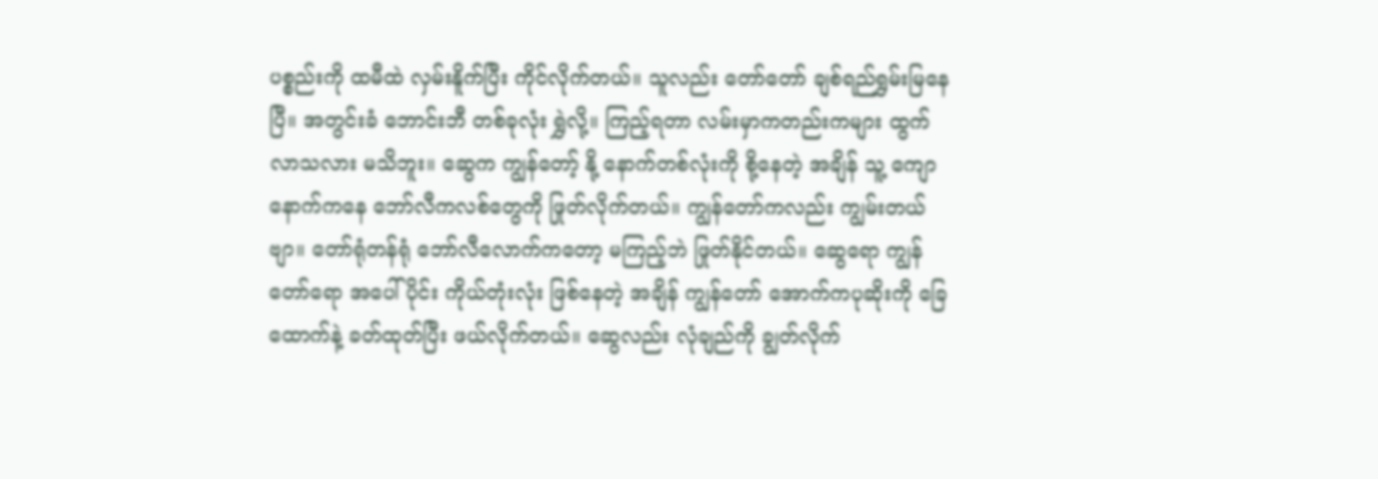ပစ္စည်းကို ထမီထဲ လှမ်းနိူက်ပြီး ကိုင်လိုက်တယ်။ သူလည်း တော်တော် ချစ်ရည်ရွှမ်းမြနေပြီ။ အတွင်းခံ ဘောင်းဘီ တစ်ခုလုံး ရွှဲလို့။ ကြည့်ရတာ လမ်းမှာကတည်းကများ ထွက်လာသလား မသိဘူး။ ဆွေက ကျွန်တော့် နို့ နောက်တစ်လုံးကို စို့နေတဲ့ အချိန် သူ့ ကျောနောက်ကနေ ဘော်လီကလစ်တွေကို ဖြုတ်လိုက်တယ်။ ကျွန်တော်ကလည်း ကျွမ်းတယ်ဗျာ။ တော်ရုံတန်ရုံ ဘော်လီလောက်ကတော့ မကြည့်ဘဲ ဖြုတ်နိုင်တယ်။ ဆွေရော ကျွန်တော်ရော အပေါ်ပိုင်း ကိုယ်တုံးလုံး ဖြစ်နေတဲ့ အချိန် ကျွန်တော် အောက်ကပုဆိုးကို ခြေထောက်နဲ့ ခတ်ထုတ်ပြီး ဖယ်လိုက်တယ်။ ဆွေလည်း လုံချည်ကို ချွတ်လိုက်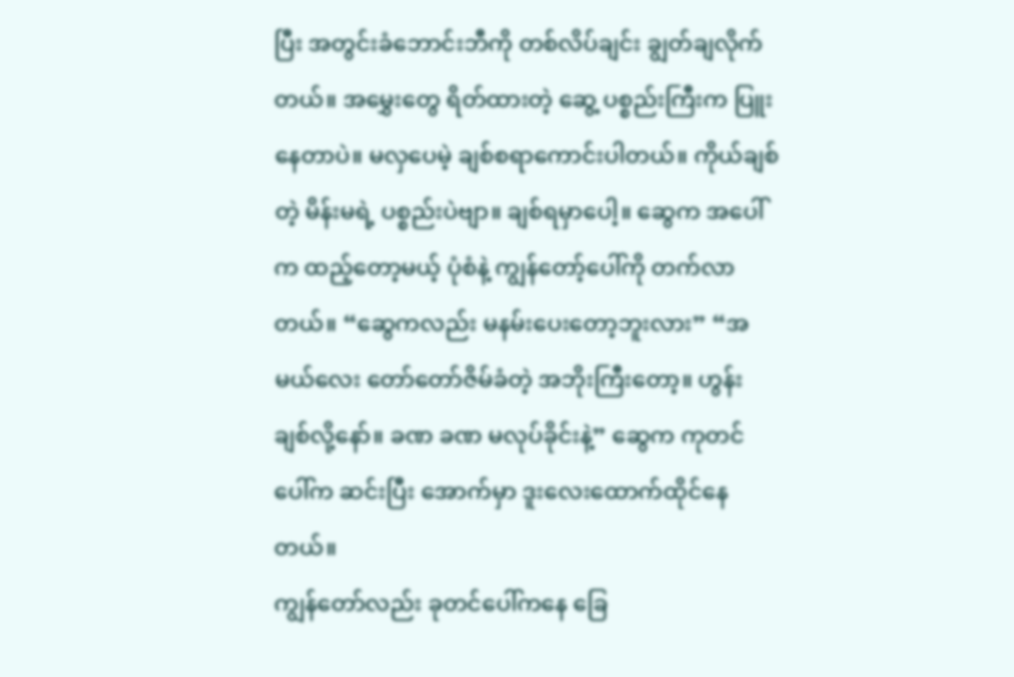ပြီး အတွင်းခံဘောင်းဘီကို တစ်လိပ်ချင်း ချွတ်ချလိုက်တယ်။ အမွှေးတွေ ရိတ်ထားတဲ့ ဆွေ့ ပစ္စည်းကြီးက ပြူးနေတာပဲ။ မလှပေမဲ့ ချစ်စရာကောင်းပါတယ်။ ကိုယ်ချစ်တဲ့ မိန်းမရဲ့ ပစ္စည်းပဲဗျာ။ ချစ်ရမှာပေါ့။ ဆွေက အပေါ်က ထည့်တော့မယ့် ပုံစံနဲ့ ကျွန်တော့်ပေါ်ကို တက်လာတယ်။ “ဆွေကလည်း မနမ်းပေးတော့ဘူးလား” “အမယ်လေး တော်တော်ဇိမ်ခံတဲ့ အဘိုးကြီးတော့။ ဟွန်း ချစ်လို့နော်။ ခဏ ခဏ မလုပ်ခိုင်းနဲ့” ဆွေက ကုတင်ပေါ်က ဆင်းပြီး အောက်မှာ ဒူးလေးထောက်ထိုင်နေတယ်။
ကျွန်တော်လည်း ခုတင်ပေါ်ကနေ ခြေ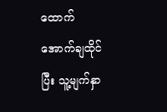ထောက်အောက်ချထိုင်ပြီး သူ့မျက်နှာ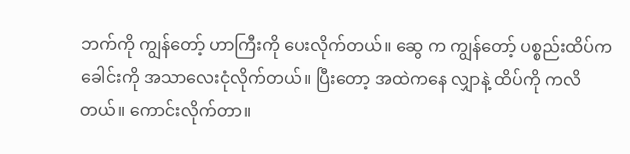ဘက်ကို ကျွန်တော့် ဟာကြီးကို ပေးလိုက်တယ်။ ဆွေ က ကျွန်တော့် ပစ္စည်းထိပ်က ခေါင်းကို အသာလေးငုံလိုက်တယ်။ ပြီးတော့ အထဲကနေ လျှာနဲ့ ထိပ်ကို ကလိတယ်။ ကောင်းလိုက်တာ။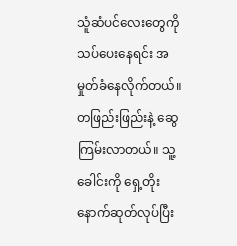သူံဆံပင်လေးတွေကို သပ်ပေးနေရင်း အမှုတ်ခံနေလိုက်တယ်။ တဖြည်းဖြည်းနဲ့ ဆွေကြမ်းလာတယ်။ သူ့ခေါင်းကို ရှေ့တိုးနောက်ဆုတ်လုပ်ပြီး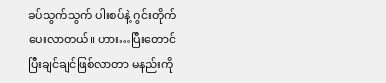ခပ်သွက်သွက် ပါးစပ်နဲ့ ဂွင်းတိုက်ပေးလာတယ်။ ဟား…ပြီးတောင် ပြီးချင်ချင်ဖြစ်လာတာ မနည်းကို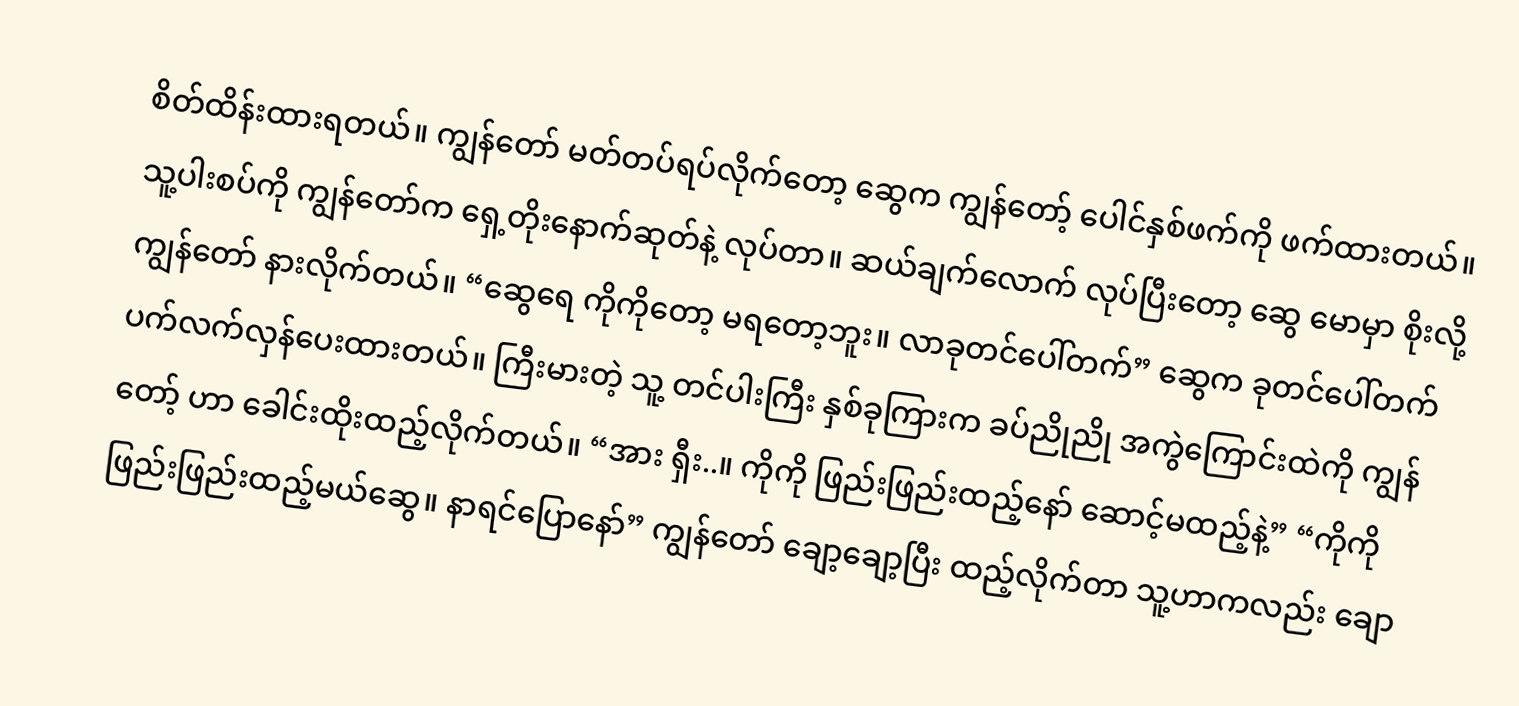စိတ်ထိန်းထားရတယ်။ ကျွန်တော် မတ်တပ်ရပ်လိုက်တော့ ဆွေက ကျွန်တော့် ပေါင်နှစ်ဖက်ကို ဖက်ထားတယ်။ သူ့ပါးစပ်ကို ကျွန်တော်က ရှေ့တိုးနောက်ဆုတ်နဲ့ လုပ်တာ။ ဆယ်ချက်လောက် လုပ်ပြီးတော့ ဆွေ မောမှာ စိုးလို့ ကျွန်တော် နားလိုက်တယ်။ “ဆွေရေ ကိုကိုတော့ မရတော့ဘူး။ လာခုတင်ပေါ်တက်” ဆွေက ခုတင်ပေါ်တက် ပက်လက်လှန်ပေးထားတယ်။ ကြီးမားတဲ့ သူ့ တင်ပါးကြီး နှစ်ခုကြားက ခပ်ညိုညို အကွဲကြောင်းထဲကို ကျွန်တော့် ဟာ ခေါင်းထိုးထည့်လိုက်တယ်။ “အား ရှီး..။ ကိုကို ဖြည်းဖြည်းထည့်နော် ဆောင့်မထည့်နဲ့” “ကိုကို ဖြည်းဖြည်းထည့်မယ်ဆွေ။ နာရင်ပြောနော်” ကျွန်တော် ချော့ချော့ပြီး ထည့်လိုက်တာ သူ့ဟာကလည်း ချော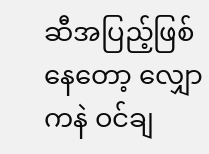ဆီအပြည့်ဖြစ်နေတော့ လျှောကနဲ ဝင်ချ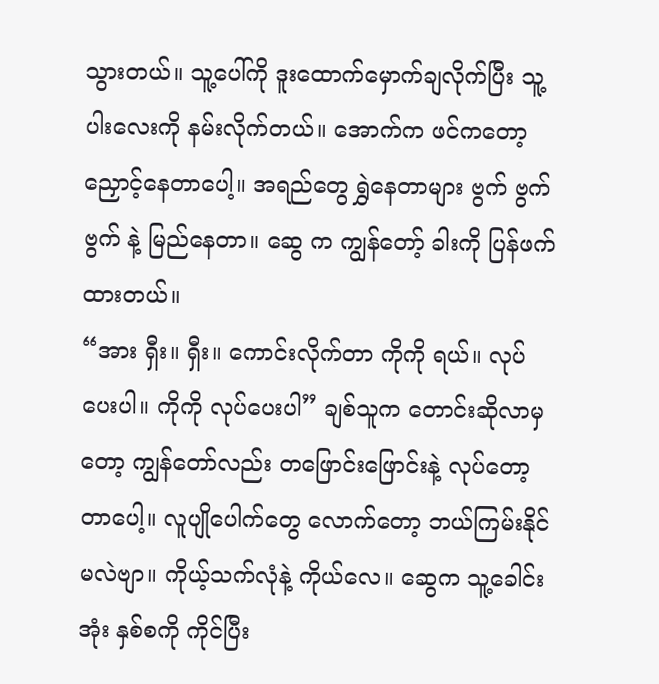သွားတယ်။ သူ့ပေါ်ကို ဒူးထောက်မှောက်ချလိုက်ပြီး သူ့ပါးလေးကို နမ်းလိုက်တယ်။ အောက်က ဖင်ကတော့ ညှောင့်နေတာပေါ့။ အရည်တွေ ရွှဲနေတာများ ဗွက် ဗွက် ဗွက် နဲ့ မြည်နေတာ။ ဆွေ က ကျွန်တော့် ခါးကို ပြန်ဖက်ထားတယ်။
“အား ရှီး။ ရှီး။ ကောင်းလိုက်တာ ကိုကို ရယ်။ လုပ်ပေးပါ။ ကိုကို လုပ်ပေးပါ” ချစ်သူက တောင်းဆိုလာမှတော့ ကျွန်တော်လည်း တဖြောင်းဖြောင်းနဲ့ လုပ်တော့တာပေါ့။ လူပျိုပေါက်တွေ လောက်တော့ ဘယ်ကြမ်းနိုင်မလဲဗျာ။ ကိုယ့်သက်လုံနဲ့ ကိုယ်လေ။ ဆွေက သူ့ခေါင်းအုံး နှစ်စကို ကိုင်ပြီး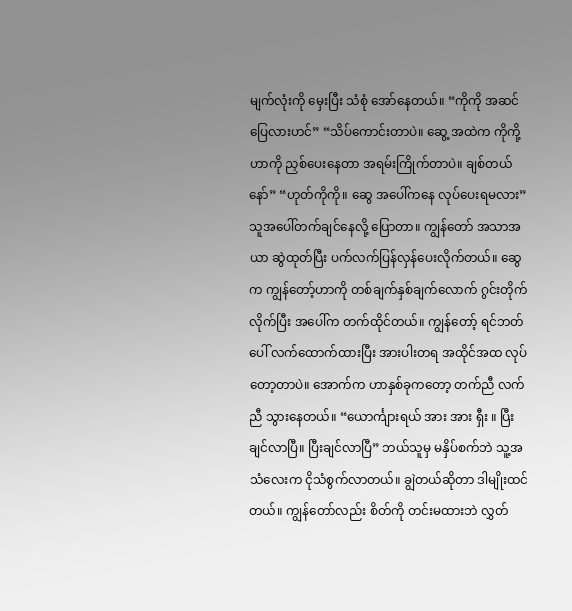မျက်လုံးကို မှေးပြီး သံစုံ အော်နေတယ်။ “ကိုကို အဆင်ပြေလားဟင်” “သိပ်ကောင်းတာပဲ။ ဆွေ့ အထဲက ကိုကို့ ဟာကို ညှစ်ပေးနေတာ အရမ်းကြိုက်တာပဲ။ ချစ်တယ်နော်” “ဟုတ်ကိုကို။ ဆွေ အပေါ်ကနေ လုပ်ပေးရမလား” သူအပေါ်တက်ချင်နေလို့ ပြောတာ။ ကျွန်တော် အသာအယာ ဆွဲထုတ်ပြီး ပက်လက်ပြန်လှန်ပေးလိုက်တယ်။ ဆွေက ကျွန်တော့်ဟာကို တစ်ချက်နှစ်ချက်လောက် ဂွင်းတိုက်လိုက်ပြီး အပေါ်က တက်ထိုင်တယ်။ ကျွန်တော့် ရင်ဘတ်ပေါ် လက်ထောက်ထားပြီး အားပါးတရ အထိုင်အထ လုပ်တော့တာပဲ။ အောက်က ဟာနှစ်ခုကတော့ တက်ညီ လက်ညီ သွားနေတယ်။ “ယောင်္ကျားရယ် အား အား ရှီး ။ ပြီးချင်လာပြီ။ ပြီးချင်လာပြီ” ဘယ်သူမှ မနှိပ်စက်ဘဲ သူ့အသံလေးက ငိုသံစွက်လာတယ်။ ချွဲတယ်ဆိုတာ ဒါမျိုးထင်တယ်။ ကျွန်တော်လည်း စိတ်ကို တင်းမထားဘဲ လွှတ်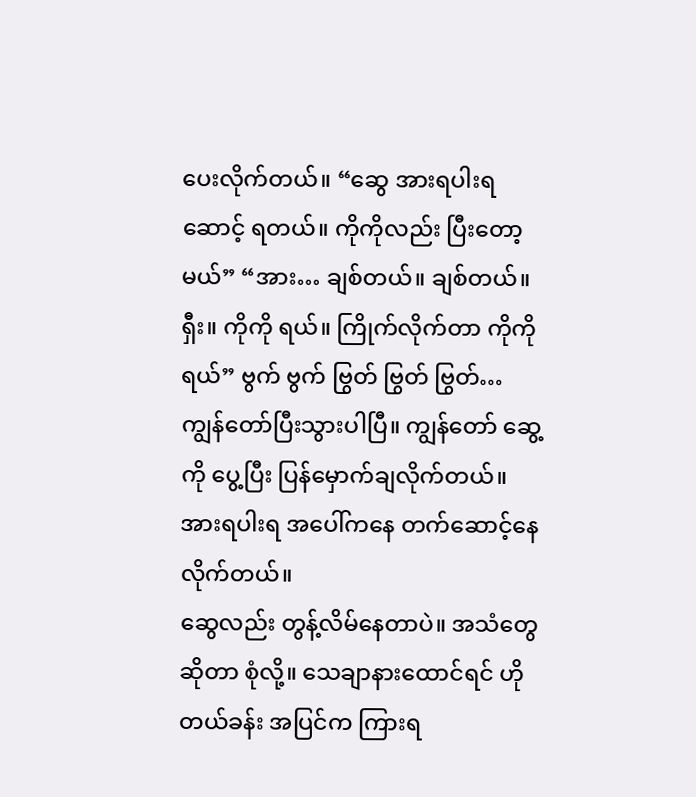ပေးလိုက်တယ်။ “ဆွေ အားရပါးရဆောင့် ရတယ်။ ကိုကိုလည်း ပြီးတော့မယ်” “အား… ချစ်တယ်။ ချစ်တယ်။ ရှီး။ ကိုကို ရယ်။ ကြိုက်လိုက်တာ ကိုကိုရယ်” ဗွက် ဗွက် ဗြွတ် ဗြွတ် ဗြွတ်… ကျွန်တော်ပြီးသွားပါပြီ။ ကျွန်တော် ဆွေ့ကို ပွေ့ပြီး ပြန်မှောက်ချလိုက်တယ်။ အားရပါးရ အပေါ်ကနေ တက်ဆောင့်နေလိုက်တယ်။
ဆွေလည်း တွန့်လိမ်နေတာပဲ။ အသံတွေဆိုတာ စုံလို့။ သေချာနားထောင်ရင် ဟိုတယ်ခန်း အပြင်က ကြားရ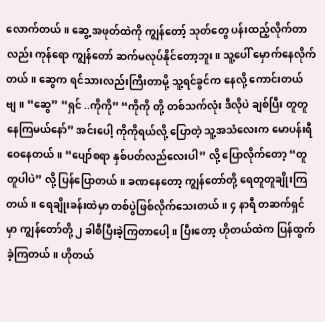လောက်တယ်။ ဆွေ့ အဖုတ်ထဲကို ကျွန်တော့် သုတ်တွေ ပန်းထည့်လိုက်တာလည်း ကုန်ရော ကျွန်တော် ဆက်မလုပ်နိုင်တော့ဘူး။ သူ့ပေါ် မှောက်နေလိုက်တယ်။ ဆွေက ရင်သားလည်းကြီးတာမို့ သူ့ရင်ခွင်က နေလို့ ကောင်းတယ်ဗျ။ “ဆွေ” “ရှင် ..ကိုကို” “ကိုကို တို့ တစ်သက်လုံး ဒီလိုပဲ ချစ်ပြီး တူတူနေကြမယ်နော်” အင်းပေါ့ ကိုကိုရယ်လို့ ပြောတဲ့ သူ့အသံလေးက မောပန်းရီဝေနေတယ်။ “ပျော်စရာ နှစ်ပတ်လည်လေးပါ” လို့ ပြောလိုက်တော့ “တူတူပါပဲ” လို့ ပြန်ပြောတယ်။ ခဏနေတော့ ကျွန်တော်တို့ ရေတူတူချိုးကြတယ်။ ရေချိုးခန်းထဲမှာ တစ်ပွဲဖြစ်လိုက်သေးတယ်။ ၄ နာရီ တဆက်ရှင်မှာ ကျွန်တော်တို့ ၂ ခါစီပြီးခဲ့ကြတာပေါ့။ ပြီးတော့ ဟိုတယ်ထဲက ပြန်ထွက်ခဲ့ကြတယ်။ ဟိုတယ်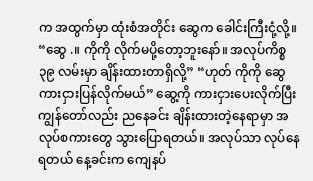က အထွက်မှာ ထုံးစံအတိုင်း ဆွေက ခေါင်းကြီးငုံ့လို့။ “ဆွေ .။ ကိုကို လိုက်မပို့တော့ဘူးနော်။ အလုပ်ကိစ္စ ၃၉ လမ်းမှာ ချိန်းထားတာရှိလို့” “ဟုတ် ကိုကို ဆွေ ကားငှားပြန်လိုက်မယ်” ဆွေ့ကို ကားငှားပေးလိုက်ပြီး ကျွန်တော်လည်း ညနေခင်း ချိန်းထားတဲ့နေရာမှာ အလုပ်စကားတွေ သွားပြောရတယ်။ အလုပ်သာ လုပ်နေရတယ် နေ့ခင်းက ကျေနပ်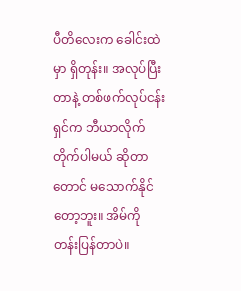ပီတိလေးက ခေါင်းထဲမှာ ရှိတုန်း။ အလုပ်ပြီးတာနဲ့ တစ်ဖက်လုပ်ငန်းရှင်က ဘီယာလိုက်တိုက်ပါမယ် ဆိုတာတောင် မသောက်နိုင်တော့ဘူး။ အိမ်ကို တန်းပြန်တာပဲ။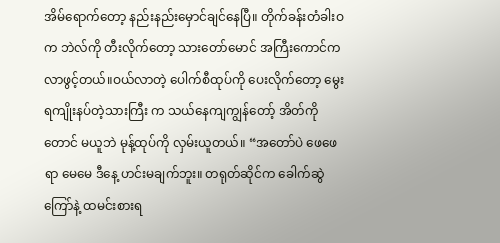အိမ်ရောက်တော့ နည်းနည်းမှောင်ချင်နေပြီ။ တိုက်ခန်းတံခါးဝက ဘဲလ်ကို တီးလိုက်တော့ သားတော်မောင် အကြီးကောင်က လာဖွင့်တယ်။ဝယ်လာတဲ့ ပေါက်စီထုပ်ကို ပေးလိုက်တော့ မွေးရကျိုးနပ်တဲ့သားကြီး က သယ်နေကျကျွန်တော့် အိတ်ကိုတောင် မယူဘဲ မုန့်ထုပ်ကို လှမ်းယူတယ်။ “အတော်ပဲ ဖေဖေ ရာ မေမေ ဒီနေ့ ဟင်းမချက်ဘူး။ တရုတ်ဆိုင်က ခေါက်ဆွဲကြော်နဲ့ ထမင်းစားရ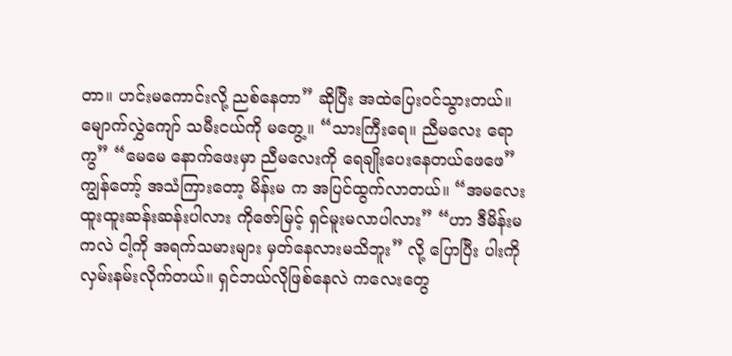တာ။ ဟင်းမကောင်းလို့ ညစ်နေတာ” ဆိုပြီး အထဲပြေးဝင်သွားတယ်။
မျောက်လွှဲကျော် သမီးငယ်ကို မတွေ့။ “သားကြီးရေ။ ညီမလေး ရောကွ” “မေမေ နောက်ဖေးမှာ ညီမလေးကို ရေချိုးပေးနေတယ်ဖေဖေ” ကျွန်တော့် အသံကြားတော့ မိန်းမ က အပြင်ထွက်လာတယ်။ “အမလေး ထူးထူးဆန်းဆန်းပါလား ကိုဇော်မြင့် ရှင်မူးမလာပါလား” “ဟာ ဒီမိန်းမ ကလဲ ငါ့ကို အရက်သမားများ မှတ်နေလားမသိဘူး” လို့ ပြောပြီး ပါးကို လှမ်းနမ်းလိုက်တယ်။ ရှင်ဘယ်လိုဖြစ်နေလဲ ကလေးတွေ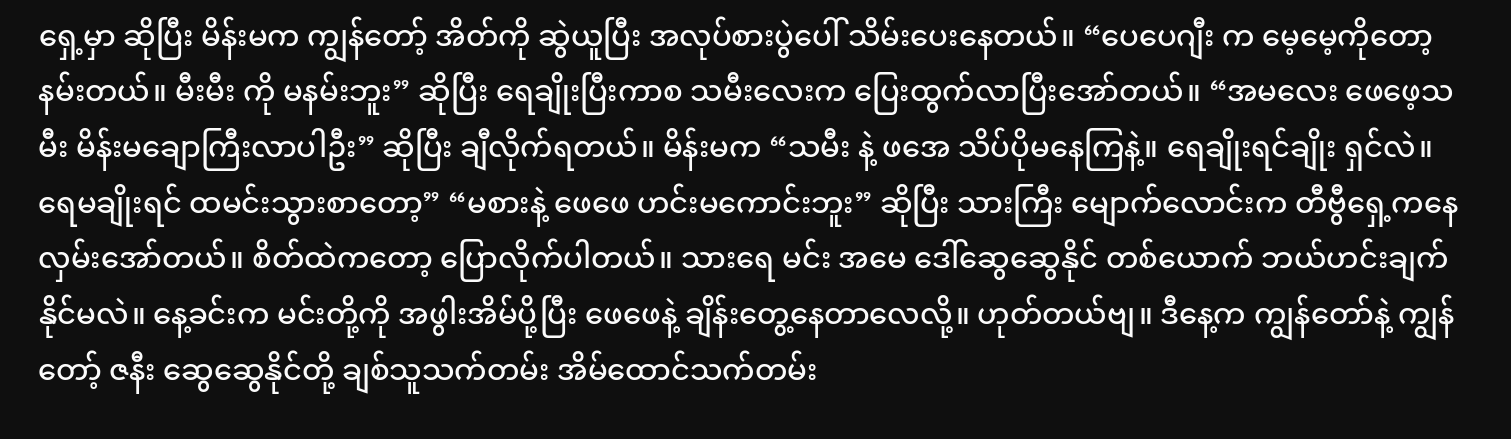ရှေ့မှာ ဆိုပြီး မိန်းမက ကျွန်တော့် အိတ်ကို ဆွဲယူပြီး အလုပ်စားပွဲပေါ် သိမ်းပေးနေတယ်။ “ပေပေဂျီး က မေ့မေ့ကိုတော့ နမ်းတယ်။ မီးမီး ကို မနမ်းဘူး” ဆိုပြီး ရေချိုးပြီးကာစ သမီးလေးက ပြေးထွက်လာပြီးအော်တယ်။ “အမလေး ဖေဖေ့သမီး မိန်းမချောကြီးလာပါဦး” ဆိုပြီး ချီလိုက်ရတယ်။ မိန်းမက “သမီး နဲ့ ဖအေ သိပ်ပိုမနေကြနဲ့။ ရေချိုးရင်ချိုး ရှင်လဲ။ ရေမချိုးရင် ထမင်းသွားစာတော့” “မစားနဲ့ ဖေဖေ ဟင်းမကောင်းဘူး” ဆိုပြီး သားကြီး မျောက်လောင်းက တီဗွီရှေ့ကနေ လှမ်းအော်တယ်။ စိတ်ထဲကတော့ ပြောလိုက်ပါတယ်။ သားရေ မင်း အမေ ဒေါ်ဆွေဆွေနိုင် တစ်ယောက် ဘယ်ဟင်းချက် နိုင်မလဲ။ နေ့ခင်းက မင်းတို့ကို အဖွါးအိမ်ပို့ပြီး ဖေဖေနဲ့ ချိန်းတွေ့နေတာလေလို့။ ဟုတ်တယ်ဗျ။ ဒီနေ့က ကျွန်တော်နဲ့ ကျွန်တော့် ဇနီး ဆွေဆွေနိုင်တို့ ချစ်သူသက်တမ်း အိမ်ထောင်သက်တမ်း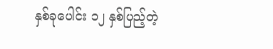နှစ်ခုပေါင်း ၁၂ နှစ်ပြည့်တဲ့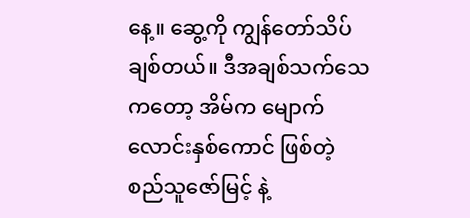နေ့။ ဆွေ့ကို ကျွန်တော်သိပ်ချစ်တယ်။ ဒီအချစ်သက်သေကတော့ အိမ်က မျောက်လောင်းနှစ်ကောင် ဖြစ်တဲ့ စည်သူဇော်မြင့် နဲ့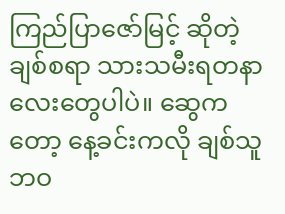ကြည်ပြာဇော်မြင့် ဆိုတဲ့ ချစ်စရာ သားသမီးရတနာလေးတွေပါပဲ။ ဆွေကတော့ နေ့ခင်းကလို ချစ်သူဘဝ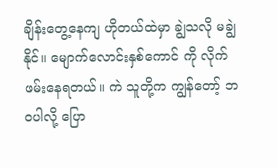ချိန်းတွေ့နေကျ ဟိုတယ်ထဲမှာ ချွဲသလို မချွဲနိုင်။ မျောက်လောင်းနှစ်ကောင် ကို လိုက်ဖမ်းနေရတယ်။ ကဲ သူတို့က ကျွန်တော့် ဘဝပါလို့ ပြော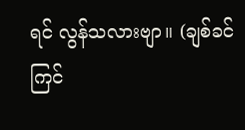ရင် လွန်သလားဗျာ။ (ချစ်ခင်ကြင်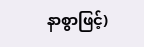နာစွာဖြင့်)